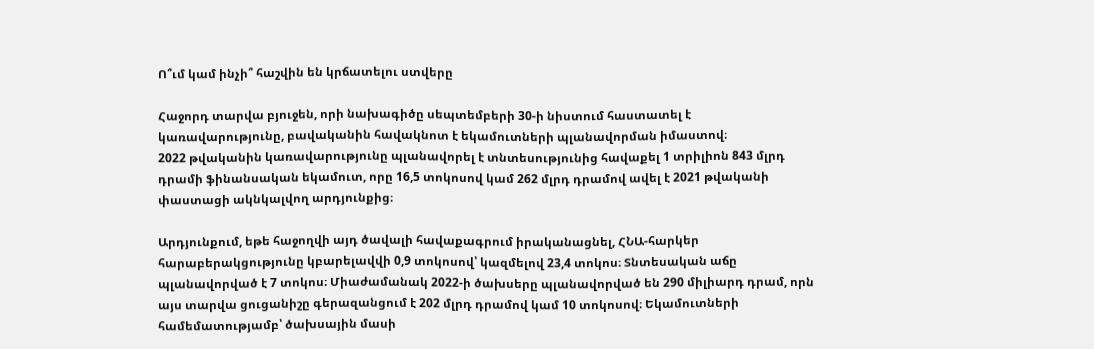Ո՞ւմ կամ ինչի՞ հաշվին են կրճատելու ստվերը

Հաջորդ տարվա բյուջեն, որի նախագիծը սեպտեմբերի 30-ի նիստում հաստատել է կառավարությունը, բավականին հավակնոտ է եկամուտների պլանավորման իմաստով։
2022 թվականին կառավարությունը պլանավորել է տնտեսությունից հավաքել 1 տրիլիոն 843 մլրդ դրամի ֆինանսական եկամուտ, որը 16,5 տոկոսով կամ 262 մլրդ դրամով ավել է 2021 թվականի փաստացի ակնկալվող արդյունքից։

Արդյունքում, եթե հաջողվի այդ ծավալի հավաքագրում իրականացնել, ՀՆԱ-հարկեր հարաբերակցությունը կբարելավվի 0,9 տոկոսով՝ կազմելով 23,4 տոկոս։ Տնտեսական աճը պլանավորված է 7 տոկոս։ Միաժամանակ 2022-ի ծախսերը պլանավորված են 290 միլիարդ դրամ, որն այս տարվա ցուցանիշը գերազանցում է 202 մլրդ դրամով կամ 10 տոկոսով։ Եկամուտների համեմատությամբ՝ ծախսային մասի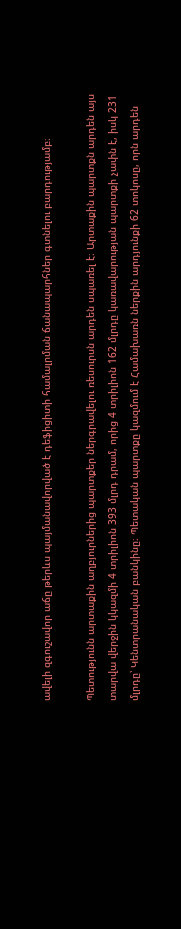ավելի զգուշավոր աճը թերևս պայմանավորված է դեֆիցիտի համալրման ճանապարհներ գտնելու բարդությամբ։

Պետությունն արտաքին աղբյուրներից պարտքեր ներգրավելու ռեսուրսն արդեն սպառել է։ Արտաքին պարտքն արդեն այս տարվա վերջին կկազմի 4 տրիլիոն 393 մլրդ դրամ, որից 4 տրիլիոն 162 մլրդը կառավարության պարտքի չափն է, իսկ 231 մլրդը՝ Կենտրանական բանկինը։ Պետական պարտքը կազմում է Համախառն ներքին արդյունքի 62 տոկոսը, որն արդեն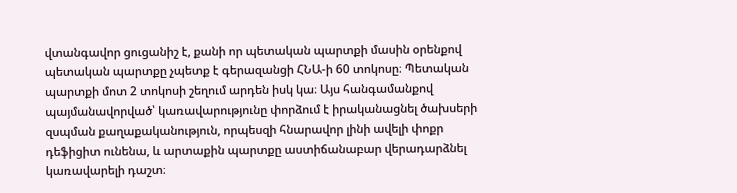վտանգավոր ցուցանիշ է, քանի որ պետական պարտքի մասին օրենքով պետական պարտքը չպետք է գերազանցի ՀՆԱ-ի 60 տոկոսը։ Պետական պարտքի մոտ 2 տոկոսի շեղում արդեն իսկ կա։ Այս հանգամանքով պայմանավորված՝ կառավարությունը փորձում է իրականացնել ծախսերի զսպման քաղաքականություն, որպեսզի հնարավոր լինի ավելի փոքր դեֆիցիտ ունենա, և արտաքին պարտքը աստիճանաբար վերադարձնել կառավարելի դաշտ։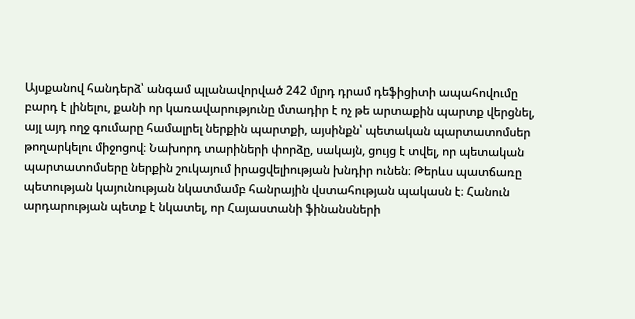Այսքանով հանդերձ՝ անգամ պլանավորված 242 մլրդ դրամ դեֆիցիտի ապահովումը բարդ է լինելու, քանի որ կառավարությունը մտադիր է ոչ թե արտաքին պարտք վերցնել, այլ այդ ողջ գումարը համալրել ներքին պարտքի, այսինքն՝ պետական պարտատոմսեր թողարկելու միջոցով։ Նախորդ տարիների փորձը, սակայն, ցույց է տվել, որ պետական պարտատոմսերը ներքին շուկայում իրացվելիության խնդիր ունեն։ Թերևս պատճառը պետության կայունության նկատմամբ հանրային վստահության պակասն է։ Հանուն արդարության պետք է նկատել, որ Հայաստանի ֆինանսների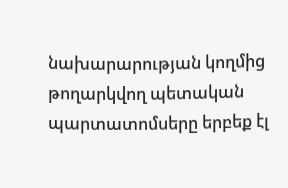նախարարության կողմից թողարկվող պետական պարտատոմսերը երբեք էլ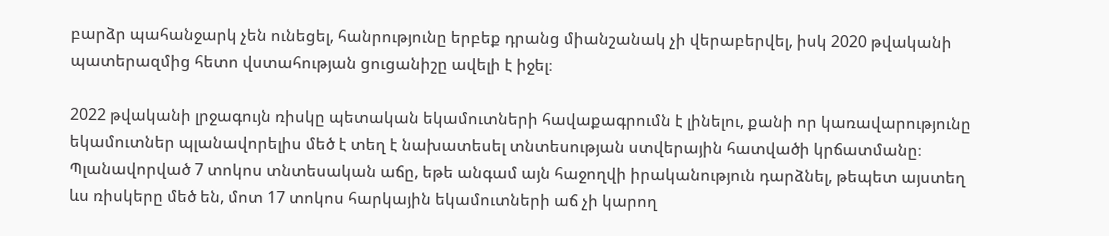բարձր պահանջարկ չեն ունեցել, հանրությունը երբեք դրանց միանշանակ չի վերաբերվել, իսկ 2020 թվականի պատերազմից հետո վստահության ցուցանիշը ավելի է իջել։

2022 թվականի լրջագույն ռիսկը պետական եկամուտների հավաքագրումն է լինելու, քանի որ կառավարությունը եկամուտներ պլանավորելիս մեծ է տեղ է նախատեսել տնտեսության ստվերային հատվածի կրճատմանը։ Պլանավորված 7 տոկոս տնտեսական աճը, եթե անգամ այն հաջողվի իրականություն դարձնել, թեպետ այստեղ ևս ռիսկերը մեծ են, մոտ 17 տոկոս հարկային եկամուտների աճ չի կարող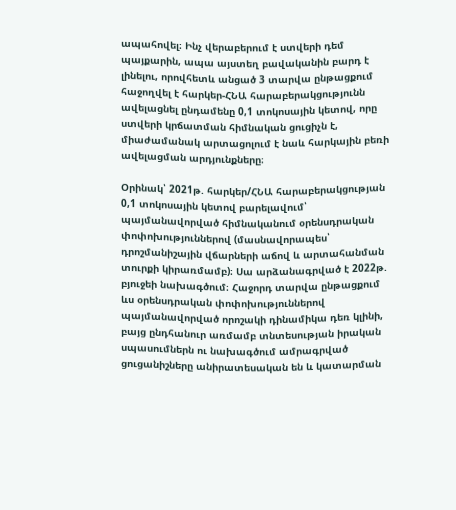ապահովել։ Ինչ վերաբերում է ստվերի դեմ պայքարին, ապա այստեղ բավականին բարդ է լինելու, որովհետև անցած 3 տարվա ընթացքում հաջողվել է հարկեր-ՀՆԱ հարաբերակցությունն ավելացնել ընդամենը 0,1 տոկոսային կետով, որը ստվերի կրճատման հիմնական ցուցիչն է, միաժամանակ արտացոլում է նաև հարկային բեռի ավելացման արդյունքները։

Օրինակ՝ 2021թ. հարկեր/ՀՆԱ հարաբերակցության 0,1 տոկոսային կետով բարելավում՝ պայմանավորված հիմնականում օրենսդրական փոփոխություններով (մասնավորապես՝ դրոշմանիշային վճարների աճով և արտահանման տուրքի կիրառմամբ)։ Սա արձանագրված է 2022թ. բյուջեի նախագծում։ Հաջորդ տարվա ընթացքում ևս օրենսդրական փոփոխություններով պայմանավորված որոշակի դինամիկա դեռ կլինի, բայց ընդհանուր առմամբ տնտեսության իրական սպասումներն ու նախագծում ամրագրված ցուցանիշները անիրատեսական են և կատարման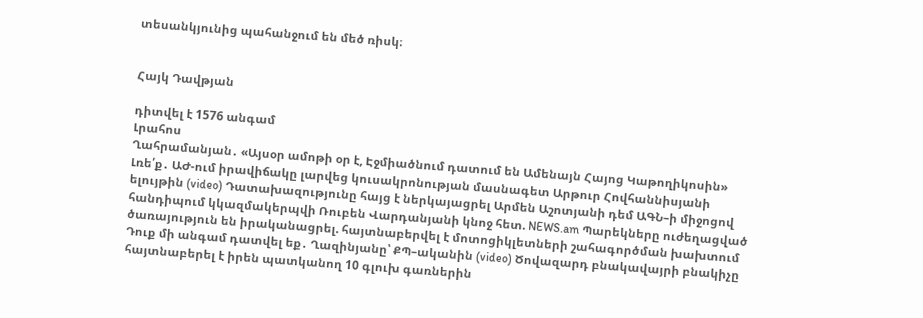տեսանկյունից պահանջում են մեծ ռիսկ։


Հայկ Դավթյան

դիտվել է 1576 անգամ
Լրահոս
Ղահրամանյան․ «Այսօր ամոթի օր է, Էջմիածնում դատում են Ամենայն Հայոց Կաթողիկոսին» Լռե՛ք․ ԱԺ-ում իրավիճակը լարվեց կուսակրոնության մասնագետ Արթուր Հովհաննիսյանի ելույթին (video) Դատախազությունը հայց է ներկայացրել Արմեն Աշոտյանի դեմ ԱԳՆ–ի միջոցով հանդիպում կկազմակերպվի Ռուբեն Վարդանյանի կնոջ հետ. NEWS.am Պարեկները ուժեղացված ծառայություն են իրականացրել. հայտնաբերվել է մոտոցիկլետների շահագործման խախտում Դուք մի անգամ դատվել եք․ Ղազինյանը՝ ՔՊ–ականին (video) Ծովազարդ բնակավայրի բնակիչը հայտնաբերել է իրեն պատկանող 10 գլուխ գառներին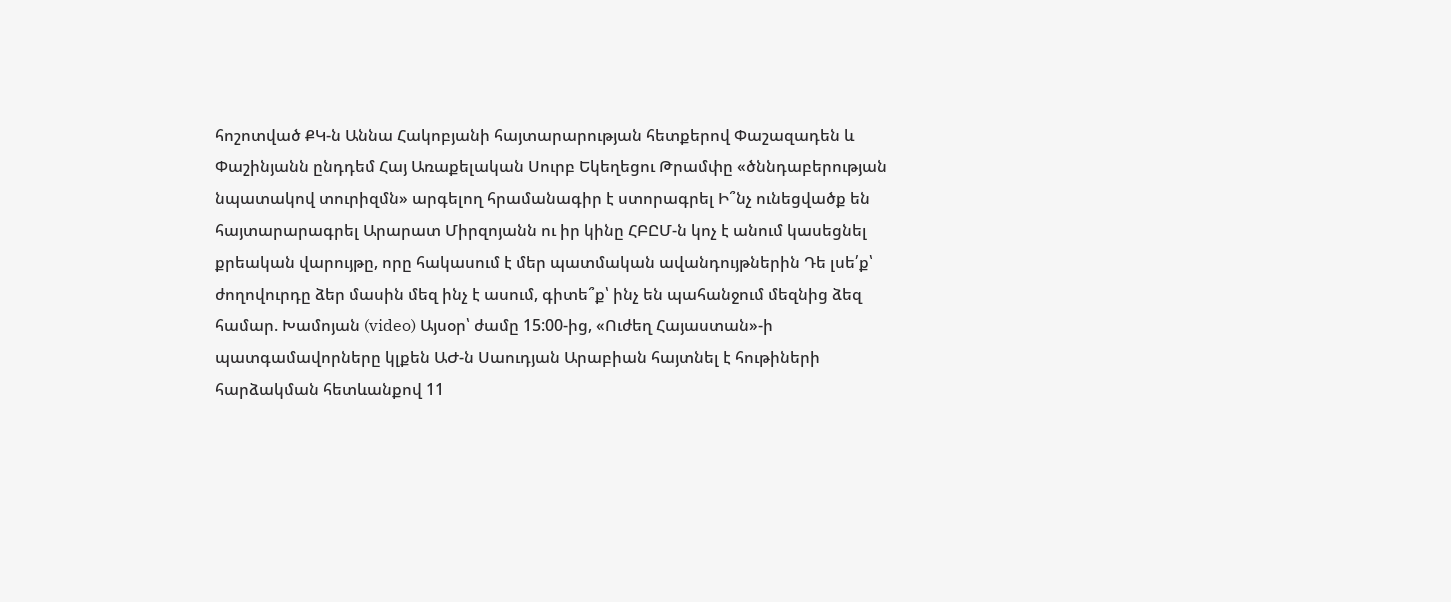հոշոտված ՔԿ-ն Աննա Հակոբյանի հայտարարության հետքերով Փաշազադեն և Փաշինյանն ընդդեմ Հայ Առաքելական Սուրբ Եկեղեցու Թրամփը «ծննդաբերության նպատակով տուրիզմն» արգելող հրամանագիր է ստորագրել Ի՞նչ ունեցվածք են հայտարարագրել Արարատ Միրզոյանն ու իր կինը ՀԲԸՄ-ն կոչ է անում կասեցնել քրեական վարույթը, որը հակասում է մեր պատմական ավանդույթներին Դե լսե՛ք՝ ժողովուրդը ձեր մասին մեզ ինչ է ասում, գիտե՞ք՝ ինչ են պահանջում մեզնից ձեզ համար. Խամոյան (video) Այսօր՝ ժամը 15:00-ից, «Ուժեղ Հայաստան»-ի պատգամավորները կլքեն ԱԺ-ն Սաուդյան Արաբիան հայտնել է հութիների հարձակման հետևանքով 11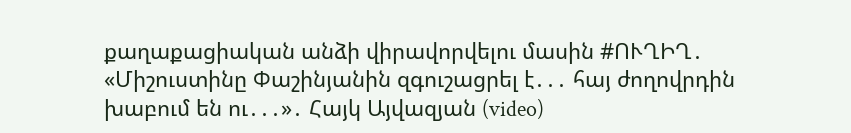քաղաքացիական անձի վիրավորվելու մասին #ՈՒՂԻՂ․ «Միշուստինը Փաշինյանին զգուշացրել է․․․ հայ ժողովրդին խաբում են ու․․․»․ Հայկ Այվազյան (video)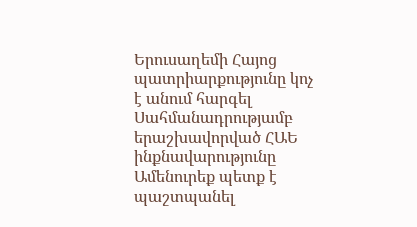Երուսաղեմի Հայոց պատրիարքությունը կոչ է անում հարգել Սահմանադրությամբ երաշխավորված ՀԱԵ ինքնավարությունը Ամենուրեք պետք է պաշտպանել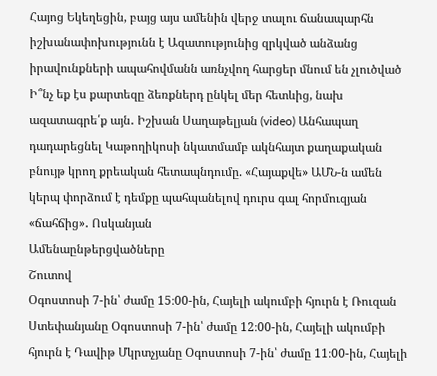Հայոց Եկեղեցին, բայց այս ամենին վերջ տալու ճանապարհն իշխանափոխությունն է Ազատությունից զրկված անձանց իրավունքների ապահովմանն առնչվող հարցեր մնում են չլուծված Ի՞նչ եք էս քարտեզը ձեռքներդ ընկել մեր հետևից, նախ ազատագրե՛ք այն․ Իշխան Սաղաթելյան (video) Անհապաղ դադարեցնել Կաթողիկոսի նկատմամբ ակնհայտ քաղաքական բնույթ կրող քրեական հետապնդումը. «Հայաքվե» ԱՄՆ-ն ամեն կերպ փորձում է դեմքը պահպանելով դուրս գալ հորմուզյան «ճահճից»․ Ոսկանյան
Ամենաընթերցվածները
Շուտով
Օգոստոսի 7-ին՝ ժամը 15։00-ին, Հայելի ակումբի հյուրն է Ռուզան Ստեփանյանը Օգոստոսի 7-ին՝ ժամը 12։00-ին, Հայելի ակումբի հյուրն է Դավիթ Մկրտչյանը Օգոստոսի 7-ին՝ ժամը 11։00-ին, Հայելի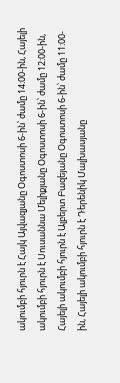ակումբի հյուրն է Հայկ Այվազյանը Օգոստոսի 6-ին՝ ժամը 14։00-ին, Հայելի ակումբի հյուրն է Սուսաննա Մելիքյանը Օգոստոսի 6-ին՝ ժամը 12։00-ին, Հայելի ակումբի հյուրն է Ալբերտ Բազեյանը Օգոստոսի 6-ին՝ ժամը 11։00-ին, Հայելի ակումբի հյուրն է Դերենիկ Մալխասյանը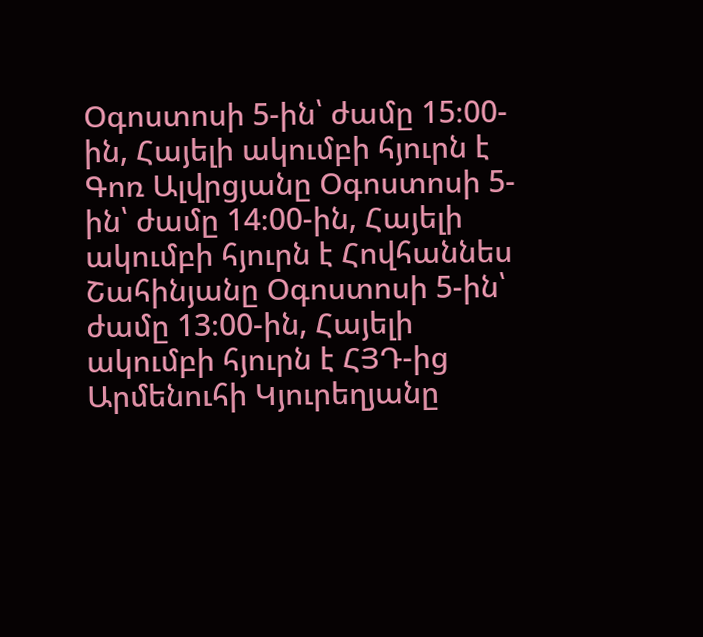Օգոստոսի 5-ին՝ ժամը 15։00-ին, Հայելի ակումբի հյուրն է Գոռ Ալվրցյանը Օգոստոսի 5-ին՝ ժամը 14։00-ին, Հայելի ակումբի հյուրն է Հովհաննես Շահինյանը Օգոստոսի 5-ին՝ ժամը 13։00-ին, Հայելի ակումբի հյուրն է ՀՅԴ-ից Արմենուհի Կյուրեղյանը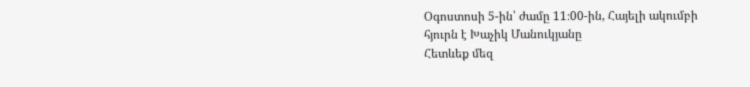Օգոստոսի 5-ին՝ ժամը 11։00-ին, Հայելի ակումբի հյուրն է Խաչիկ Մանուկյանը
Հետևեք մեզ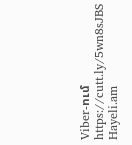Viber-ում https://cutt.ly/5wn8sJBS
Hayeli.am